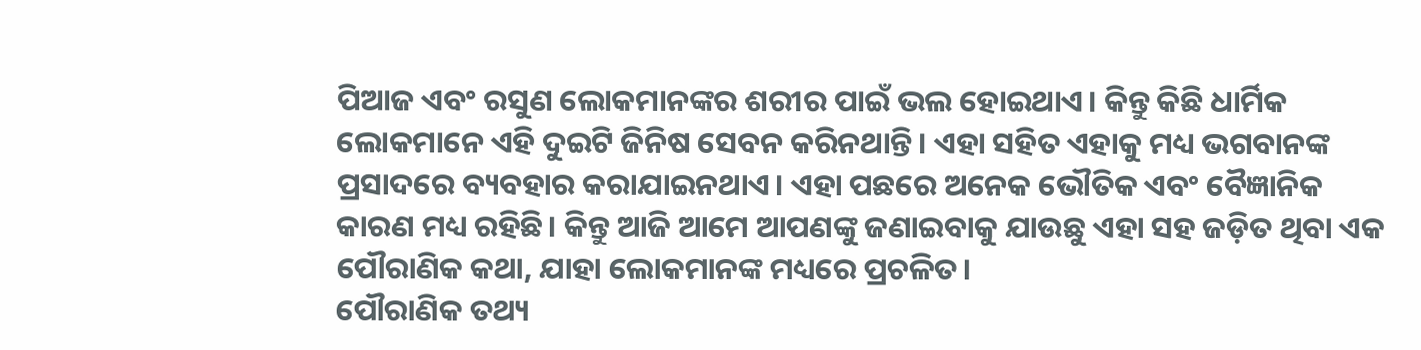ପିଆଜ ଏବଂ ରସୁଣ ଲୋକମାନଙ୍କର ଶରୀର ପାଇଁ ଭଲ ହୋଇଥାଏ। କିନ୍ତୁ କିଛି ଧାର୍ମିକ ଲୋକମାନେ ଏହି ଦୁଇଟି ଜିନିଷ ସେବନ କରିନଥାନ୍ତି। ଏହା ସହିତ ଏହାକୁ ମଧ୍ୟ ଭଗବାନଙ୍କ ପ୍ରସାଦରେ ବ୍ୟବହାର କରାଯାଇନଥାଏ। ଏହା ପଛରେ ଅନେକ ଭୌତିକ ଏବଂ ବୈଜ୍ଞାନିକ କାରଣ ମଧ୍ୟ ରହିଛି। କିନ୍ତୁ ଆଜି ଆମେ ଆପଣଙ୍କୁ ଜଣାଇବାକୁ ଯାଉଛୁ ଏହା ସହ ଜଡ଼ିତ ଥିବା ଏକ ପୌରାଣିକ କଥା, ଯାହା ଲୋକମାନଙ୍କ ମଧ୍ୟରେ ପ୍ରଚଳିତ।
ପୌରାଣିକ ତଥ୍ୟ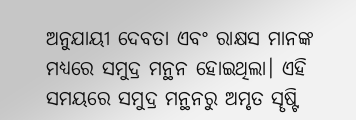ଅନୁଯାୟୀ ଦେବତା ଏବଂ ରାକ୍ଷସ ମାନଙ୍କ ମଧ୍ୟରେ ସମୁଦ୍ର ମନ୍ଥନ ହୋଇଥିଲା। ଏହି ସମୟରେ ସମୁଦ୍ର ମନ୍ଥନରୁ ଅମୃତ ସୄଷ୍ଟି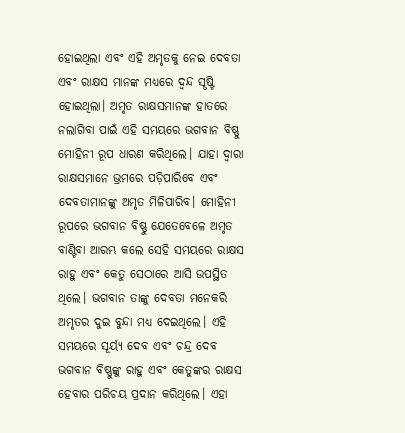ହୋଇଥିଲା ଏବଂ ଏହି ଅମୃତକୁ ନେଇ ଦେବତା ଏବଂ ରାକ୍ଷସ ମାନଙ୍କ ମଧ୍ୟରେ ଦ୍ବନ୍ଦ ସୄଷ୍ଟି ହୋଇଥିଲା। ଅମୃତ ରାକ୍ଷସମାନଙ୍କ ହାତରେ ନଲାଗିବା ପାଇଁ ଏହି ସମୟରେ ଭଗବାନ ବିଷ୍ଣୁ ମୋହିନୀ ରୂପ ଧାରଣ କରିଥିଲେ। ଯାହା ଦ୍ବାରା ରାକ୍ଷସମାନେ ଭ୍ରମରେ ପଡ଼ିପାରିବେ ଏବଂ ଦେବତାମାନଙ୍କୁ ଅମୃତ ମିଳିପାରିବ। ମୋହିନୀ ରୂପରେ ଭଗବାନ ବିଷ୍ଣୁ ଯେତେବେଳେ ଅମୃତ ବାଣ୍ଟିବା ଆରମ୍ଭ କଲେ ସେହି ସମୟରେ ରାକ୍ଷସ ରାହୁ ଏବଂ କେତୁ ସେଠାରେ ଆସି ଉପସ୍ଥିତ ଥିଲେ। ଭଗବାନ ତାଙ୍କୁ ଦେବତା ମନେକରି ଅମୃତର ଦୁଇ ବୁନ୍ଦା ମଧ୍ୟ ଦେଇଥିଲେ। ଏହି ସମୟରେ ସୂର୍ୟ୍ୟ ଦେବ ଏବଂ ଚନ୍ଦ୍ର ଦେବ ଭଗବାନ ବିଷ୍ଣୁଙ୍କୁ ରାହୁ ଏବଂ କେତୁଙ୍କର ରାକ୍ଷସ ହେବାର ପରିଚୟ ପ୍ରଦାନ କରିଥିଲେ। ଏହା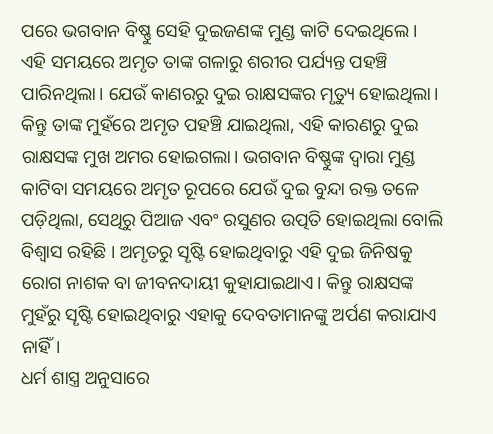ପରେ ଭଗବାନ ବିଷ୍ଣୁ ସେହି ଦୁଇଜଣଙ୍କ ମୁଣ୍ଡ କାଟି ଦେଇଥିଲେ।
ଏହି ସମୟରେ ଅମୃତ ତାଙ୍କ ଗଳାରୁ ଶରୀର ପର୍ଯ୍ୟନ୍ତ ପହଞ୍ଚି ପାରିନଥିଲା। ଯେଉଁ କାଣରରୁ ଦୁଇ ରାକ୍ଷସଙ୍କର ମୃତ୍ୟୁ ହୋଇଥିଲା। କିନ୍ତୁ ତାଙ୍କ ମୁହଁରେ ଅମୃତ ପହଞ୍ଚି ଯାଇଥିଲା, ଏହି କାରଣରୁ ଦୁଇ ରାକ୍ଷସଙ୍କ ମୁଖ ଅମର ହୋଇଗଲା। ଭଗବାନ ବିଷ୍ଣୁଙ୍କ ଦ୍ବାରା ମୁଣ୍ଡ କାଟିବା ସମୟରେ ଅମୃତ ରୂପରେ ଯେଉଁ ଦୁଇ ବୁନ୍ଦା ରକ୍ତ ତଳେ ପଡ଼ିଥିଲା, ସେଥିରୁ ପିଆଜ ଏବଂ ରସୁଣର ଉତ୍ପତି ହୋଇଥିଲା ବୋଲି ବିଶ୍ବାସ ରହିଛି । ଅମୃତରୁ ସୄଷ୍ଟି ହୋଇଥିବାରୁ ଏହି ଦୁଇ ଜିନିଷକୁ ରୋଗ ନାଶକ ବା ଜୀବନଦାୟୀ କୁହାଯାଇଥାଏ। କିନ୍ତୁ ରାକ୍ଷସଙ୍କ ମୁହଁରୁ ସୄଷ୍ଟି ହୋଇଥିବାରୁ ଏହାକୁ ଦେବତାମାନଙ୍କୁ ଅର୍ପଣ କରାଯାଏ ନାହିଁ।
ଧର୍ମ ଶାସ୍ତ୍ର ଅନୁସାରେ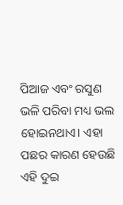ପିଆଜ ଏବଂ ରସୁଣ ଭଳି ପରିବା ମଧ୍ୟ ଭଲ ହୋଇନଥାଏ। ଏହା ପଛର କାରଣ ହେଉଛି ଏହି ଦୁଇ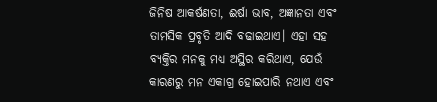ଜିନିଷ ଆକର୍ଷଣତା, ଈର୍ଷା ଭାବ, ଅଜ୍ଞାନତା ଏବଂ ତାମସିକ ପ୍ରବୃତି ଆଦି ବଢାଇଥାଏ। ଏହା ସହ ବ୍ୟକ୍ତିର ମନକୁ ମଧ୍ୟ ଅସ୍ଥିର କରିଥାଏ, ଯେଉଁ କାରଣରୁ ମନ ଏକାଗ୍ର ହୋଇପାରି ନଥାଏ ଏବଂ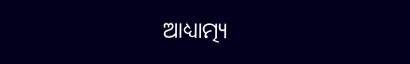ଆଧ୍ୟାତ୍ମ୍ୟ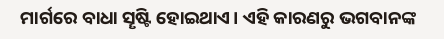ମାର୍ଗରେ ବାଧା ସୄଷ୍ଟି ହୋଇଥାଏ। ଏହି କାରଣରୁ ଭଗବାନଙ୍କ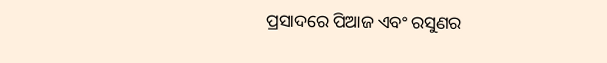ପ୍ରସାଦରେ ପିଆଜ ଏବଂ ରସୁଣର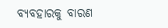ବ୍ୟବହାରକୁ ବାରଣ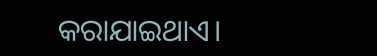କରାଯାଇଥାଏ।